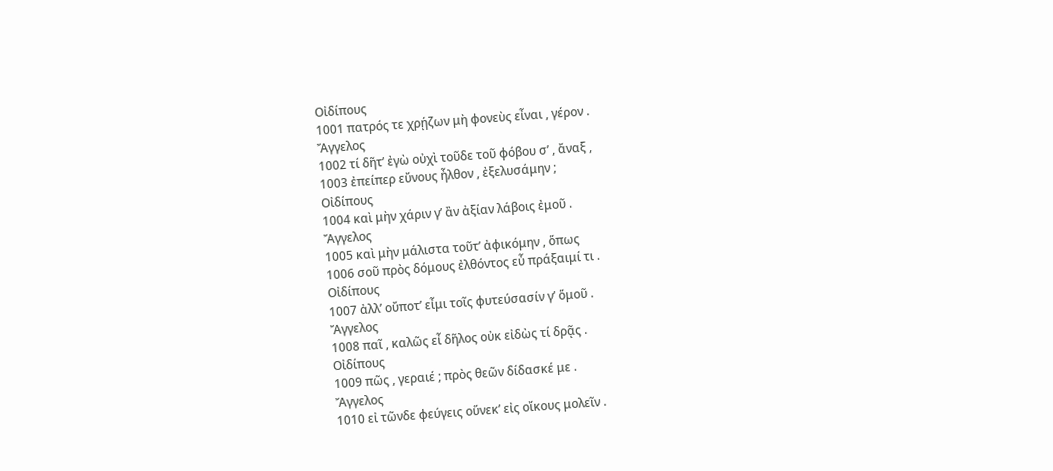Οἰδίπους
1001 πατρός τε χρῄζων μὴ φονεὺς εἶναι , γέρον .
Ἄγγελος
1002 τί δῆτ’ ἐγὼ οὐχὶ τοῦδε τοῦ φόβου σ’ , ἄναξ ,
1003 ἐπείπερ εὔνους ἦλθον , ἐξελυσάμην ;
Οἰδίπους
1004 καὶ μὴν χάριν γ’ ἂν ἀξίαν λάβοις ἐμοῦ .
Ἄγγελος
1005 καὶ μὴν μάλιστα τοῦτ’ ἀφικόμην , ὅπως
1006 σοῦ πρὸς δόμους ἐλθόντος εὖ πράξαιμί τι .
Οἰδίπους
1007 ἀλλ’ οὔποτ’ εἶμι τοῖς φυτεύσασίν γ’ ὅμοῦ .
Ἄγγελος
1008 παῖ , καλῶς εἶ δῆλος οὐκ εἰδὼς τί δρᾷς .
Οἰδίπους
1009 πῶς , γεραιέ ; πρὸς θεῶν δίδασκέ με .
Ἄγγελος
1010 εἰ τῶνδε φεύγεις οὕνεκ’ εἰς οἴκους μολεῖν .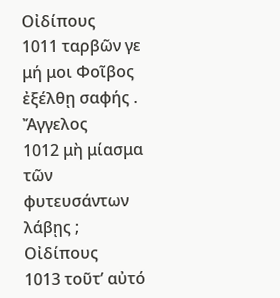Οἰδίπους
1011 ταρβῶν γε μή μοι Φοῖβος ἐξέλθῃ σαφής .
Ἄγγελος
1012 μὴ μίασμα τῶν φυτευσάντων λάβῃς ;
Οἰδίπους
1013 τοῦτ’ αὐτό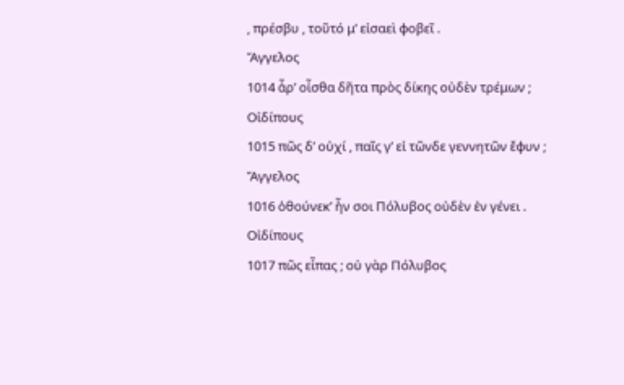, πρέσβυ , τοῦτό μ’ εἰσαεὶ φοβεῖ .
Ἄγγελος
1014 ἆρ’ οἶσθα δῆτα πρὸς δίκης οὐδὲν τρέμων ;
Οἰδίπους
1015 πῶς δ’ οὐχί , παῖς γ’ εἰ τῶνδε γεννητῶν ἔφυν ;
Ἄγγελος
1016 ὁθούνεκ’ ἦν σοι Πόλυβος οὐδὲν ἐν γένει .
Οἰδίπους
1017 πῶς εἶπας ; οὐ γὰρ Πόλυβος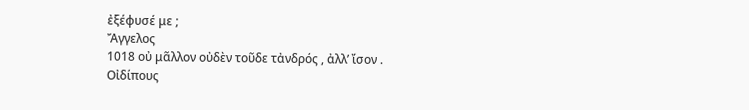ἐξέφυσέ με ;
Ἄγγελος
1018 οὐ μᾶλλον οὐδὲν τοῦδε τἀνδρός , ἀλλ’ ἴσον .
Οἰδίπους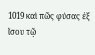1019 καὶ πῶς φύσας ἐξ ἴσου τῷ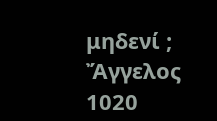μηδενί ;
Ἄγγελος
1020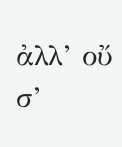ἀλλ’ οὔ σ’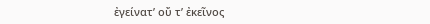ἐγείνατ’ οὔ τ’ ἐκεῖνος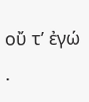οὔ τ’ ἐγώ .